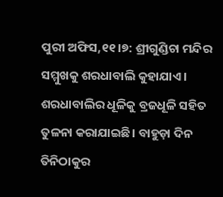ପୁରୀ ଅଫିସ,୧୧।୭: ଶ୍ରୀଗୁଣ୍ଡିଚା ମନ୍ଦିର ସମ୍ମୁଖକୁ ଶରଧାବାଲି କୁହାଯାଏ। ଶରଧାବାଲିର ଧୂଳିକୁ ବ୍ରଜଧୂଳି ସହିତ ତୁଳନା କରାଯାଇଛି। ବାହୁଡ଼ା ଦିନ ତିନିଠାକୁର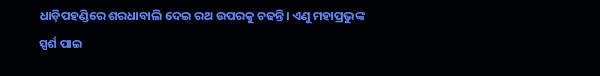ଧାଡ଼ିପହଣ୍ଡିରେ ଶରଧାବାଲି ଦେଇ ରଥ ଉପରକୁ ଚଢନ୍ତି। ଏଣୁ ମହାପ୍ରଭୁଙ୍କ ସ୍ପର୍ଶ ପାଇ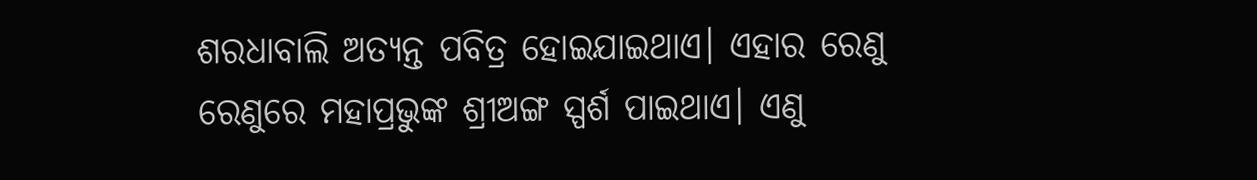ଶରଧାବାଲି ଅତ୍ୟନ୍ତ ପବିତ୍ର ହୋଇଯାଇଥାଏ। ଏହାର ରେଣୁ ରେଣୁରେ ମହାପ୍ରଭୁଙ୍କ ଶ୍ରୀଅଙ୍ଗ ସ୍ପର୍ଶ ପାଇଥାଏ। ଏଣୁ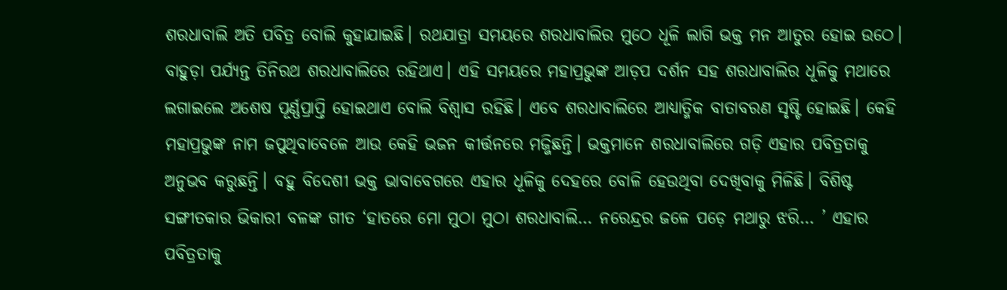ଶରଧାବାଲି ଅତି ପବିତ୍ର ବୋଲି କୁହାଯାଇଛି। ରଥଯାତ୍ରା ସମୟରେ ଶରଧାବାଲିର ମୁଠେ ଧୂଳି ଲାଗି ଭକ୍ତ ମନ ଆତୁର ହୋଇ ଉଠେ। ବାହୁଡ଼ା ପର୍ଯ୍ୟନ୍ତ ତିନିରଥ ଶରଧାବାଲିରେ ରହିଥାଏ। ଏହି ସମୟରେ ମହାପ୍ରଭୁଙ୍କ ଆଡ଼ପ ଦର୍ଶନ ସହ ଶରଧାବାଲିର ଧୂଳିକୁ ମଥାରେ ଲଗାଇଲେ ଅଶେଷ ପୂର୍ଣ୍ଣପ୍ରାପ୍ତି ହୋଇଥାଏ ବୋଲି ବିଶ୍ୱାସ ରହିଛି। ଏବେ ଶରଧାବାଲିରେ ଆଧ୍ୟାତ୍ମିକ ବାତାବରଣ ସୃଷ୍ଟି ହୋଇଛି। କେହି ମହାପ୍ରଭୁଙ୍କ ନାମ ଜପୁଥିବାବେଳେ ଆଉ କେହି ଭଜନ କୀର୍ତ୍ତନରେ ମଜ୍ଜିଛନ୍ତି। ଭକ୍ତମାନେ ଶରଧାବାଲିରେ ଗଡ଼ି ଏହାର ପବିତ୍ରତାକୁ ଅନୁଭବ କରୁଛନ୍ତି। ବହୁ ବିଦେଶୀ ଭକ୍ତ ଭାବାବେଗରେ ଏହାର ଧୂଳିକୁ ଦେହରେ ବୋଳି ହେଉଥିବା ଦେଖିବାକୁ ମିଳିଛି। ବିଶିଷ୍ଟ ସଙ୍ଗୀତକାର ଭିକାରୀ ବଳଙ୍କ ଗୀତ ‘ହାତରେ ମୋ ମୁଠା ମୁଠା ଶରଧାବାଲି… ନରେନ୍ଦ୍ରର ଜଳେ ପଡ଼େ ମଥାରୁ ଝରି… ’ ଏହାର ପବିତ୍ରତାକୁ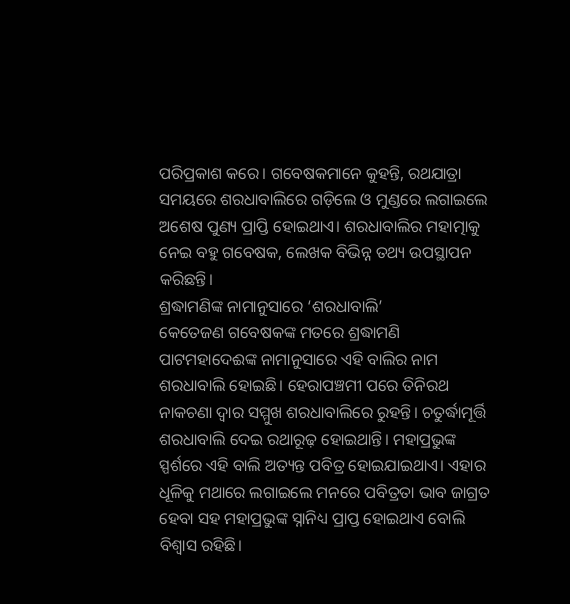ପରିପ୍ରକାଶ କରେ। ଗବେଷକମାନେ କୁହନ୍ତି, ରଥଯାତ୍ରା ସମୟରେ ଶରଧାବାଲିରେ ଗଡ଼ିଲେ ଓ ମୁଣ୍ଡରେ ଲଗାଇଲେ ଅଶେଷ ପୁଣ୍ୟ ପ୍ରାପ୍ତି ହୋଇଥାଏ। ଶରଧାବାଲିର ମହାତ୍ମାକୁ ନେଇ ବହୁ ଗବେଷକ, ଲେଖକ ବିଭିନ୍ନ ତଥ୍ୟ ଉପସ୍ଥାପନ କରିଛନ୍ତି।
ଶ୍ରଦ୍ଧାମଣିଙ୍କ ନାମାନୁସାରେ ‘ଶରଧାବାଲି’
କେତେଜଣ ଗବେଷକଙ୍କ ମତରେ ଶ୍ରଦ୍ଧାମଣି ପାଟମହାଦେଈଙ୍କ ନାମାନୁସାରେ ଏହି ବାଲିର ନାମ ଶରଧାବାଲି ହୋଇଛି। ହେରାପଞ୍ଚମୀ ପରେ ତିନିରଥ ନାକଚଣା ଦ୍ୱାର ସମ୍ମୁଖ ଶରଧାବାଲିରେ ରୁହନ୍ତି। ଚତୁର୍ଦ୍ଧାମୂର୍ତ୍ତି ଶରଧାବାଲି ଦେଇ ରଥାରୂଢ଼ ହୋଇଥାନ୍ତି। ମହାପ୍ରଭୁଙ୍କ ସ୍ପର୍ଶରେ ଏହି ବାଲି ଅତ୍ୟନ୍ତ ପବିତ୍ର ହୋଇଯାଇଥାଏ। ଏହାର ଧୂଳିକୁ ମଥାରେ ଲଗାଇଲେ ମନରେ ପବିତ୍ରତା ଭାବ ଜାଗ୍ରତ ହେବା ସହ ମହାପ୍ରଭୁଙ୍କ ସ୍ନାନିଧ୍ୟ ପ୍ରାପ୍ତ ହୋଇଥାଏ ବୋଲି ବିଶ୍ୱାସ ରହିଛି।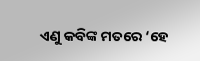ଏଣୁ କବିଙ୍କ ମତରେ ‘ହେ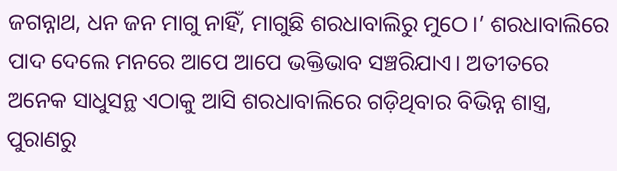ଜଗନ୍ନାଥ, ଧନ ଜନ ମାଗୁ ନାହିଁ, ମାଗୁଛି ଶରଧାବାଲିରୁ ମୁଠେ।’ ଶରଧାବାଲିରେ ପାଦ ଦେଲେ ମନରେ ଆପେ ଆପେ ଭକ୍ତିଭାବ ସଞ୍ଚରିଯାଏ। ଅତୀତରେ ଅନେକ ସାଧୁସନ୍ଥ ଏଠାକୁ ଆସି ଶରଧାବାଲିରେ ଗଡ଼ିଥିବାର ବିଭିନ୍ନ ଶାସ୍ତ୍ର, ପୁରାଣରୁ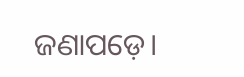ଜଣାପଡ଼େ।